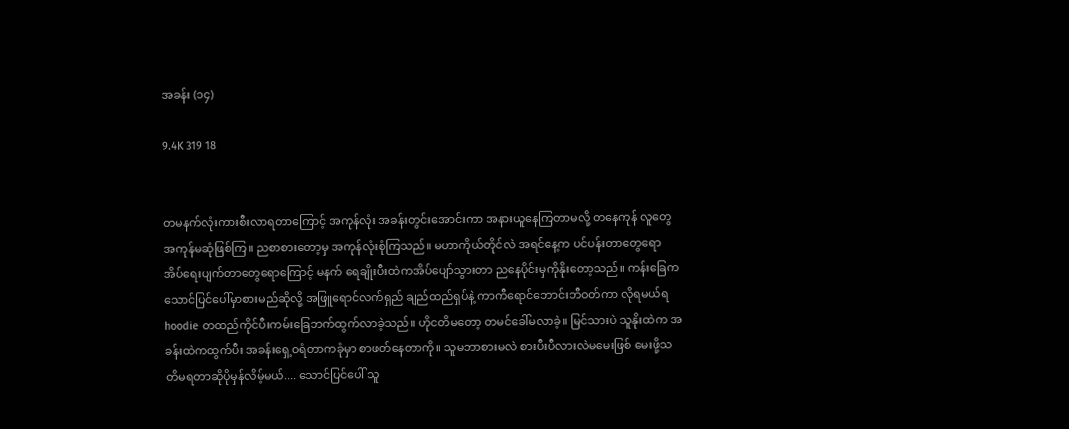အခန်း (၁၄)

9.4K 319 18


တမနက်လုံးကားစီးလာရတာကြောင့် အကုန်လုံး အခန်းတွင်းအောင်းကာ အနားယူနေကြတာမလို့ တနေကုန် လူတွေအကုန်မဆုံဖြစ်ကြ။ ညစာစားတော့မှ အကုန်လုံးစုံကြသည်။ မဟာကိုယ်တိုင်လဲ အရင်နေ့က ပင်ပန်းတာတွေရော အိပ်ရေးပျက်တာတွေရောကြောင့် မနက် ရေချိုးပီးထဲကအိပ်ပျော်သွားတာ ညနေပိုင်းမှကိုနိုးတော့သည်။ ကန်းခြေကသောင်ပြင်ပေါ်မှာစားမည်ဆိုလို့ အဖြူရောင်လက်ရှည် ချည်ထည်ရှပ်နဲ့ ကာကီရောင်ဘောင်းဘီဝတ်ကာ လိုရမယ်ရ hoodie တထည်ကိုင်ပီးကမ်းခြေဘက်ထွက်လာခဲ့သည်။ ဟိုငတိမတော့ တမင်ခေါ်မလာခဲ့။ မြင်သားပဲ သူနိုးထဲက အခန်းထဲကထွက်ပီး အခန်းရှေ့ဝရံတာကခုံမှာ စာဖတ်နေတာကို။ သူမဘာစားမလဲ စားပီးပီလားလဲမမေးဖြစ် မေးဖို့သတိမရတာဆိုပိုမှန်လိမ့်မယ်.... သောင်ပြင်ပေါ် သူ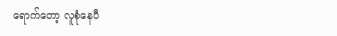ရောက်တော့ လူစုံနေပီ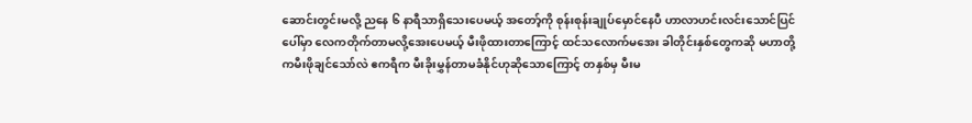ဆောင်းတွင်းမလို့ ညနေ ၆ နာရီသာရှိသေးပေမယ့် အတော့်ကို စုန်းစုန်းချုပ်မှောင်နေပီ ဟာလာဟင်းလင်းသောင်ပြင်ပေါ်မှာ လေကတိုက်တာမလို့အေးပေမယ့် မီးဖိုထားတာကြောင့် ထင်သလောက်မအေး ခါတိုင်းနှစ်တွေကဆို မဟာတို့ကမီးဖိုချင်သော်လဲ ဧကရီက မီးခိုးမွှန်တာမခံနိုင်ဟုဆိုသောကြောင့် တနှစ်မှ မီးမ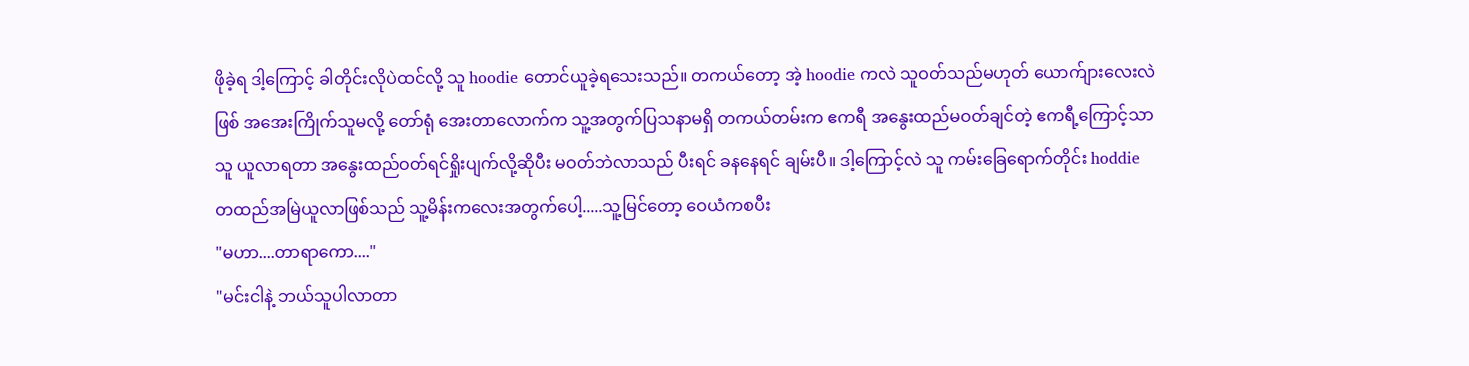ဖိုခဲ့ရ ဒါ့ကြောင့် ခါတိုင်းလိုပဲထင်လို့ သူ hoodie တောင်ယူခဲ့ရသေးသည်။ တကယ်တော့ အဲ့ hoodie ကလဲ သူဝတ်သည်မဟုတ် ယောက်ျားလေးလဲဖြစ် အအေးကြိုက်သူမလို့ တော်ရုံ အေးတာလောက်က သူ့အတွက်ပြသနာမရှိ တကယ်တမ်းက ဧကရီ အနွေးထည်မဝတ်ချင်တဲ့ ဧကရီ့ကြောင့်သာ သူ ယူလာရတာ အနွေးထည်ဝတ်ရင်ရှိုးပျက်လို့ဆိုပီး မဝတ်ဘဲလာသည် ပီးရင် ခနနေရင် ချမ်းပီ။ ဒါ့ကြောင့်လဲ သူ ကမ်းခြေရောက်တိုင်း hoddie တထည်အမြဲယူလာဖြစ်သည် သူ့မိန်းကလေးအတွက်ပေါ့.....သူ့မြင်တော့ ဝေယံကစပီး
"မဟာ....တာရာကော...."
"မင်းငါနဲ့ ဘယ်သူပါလာတာ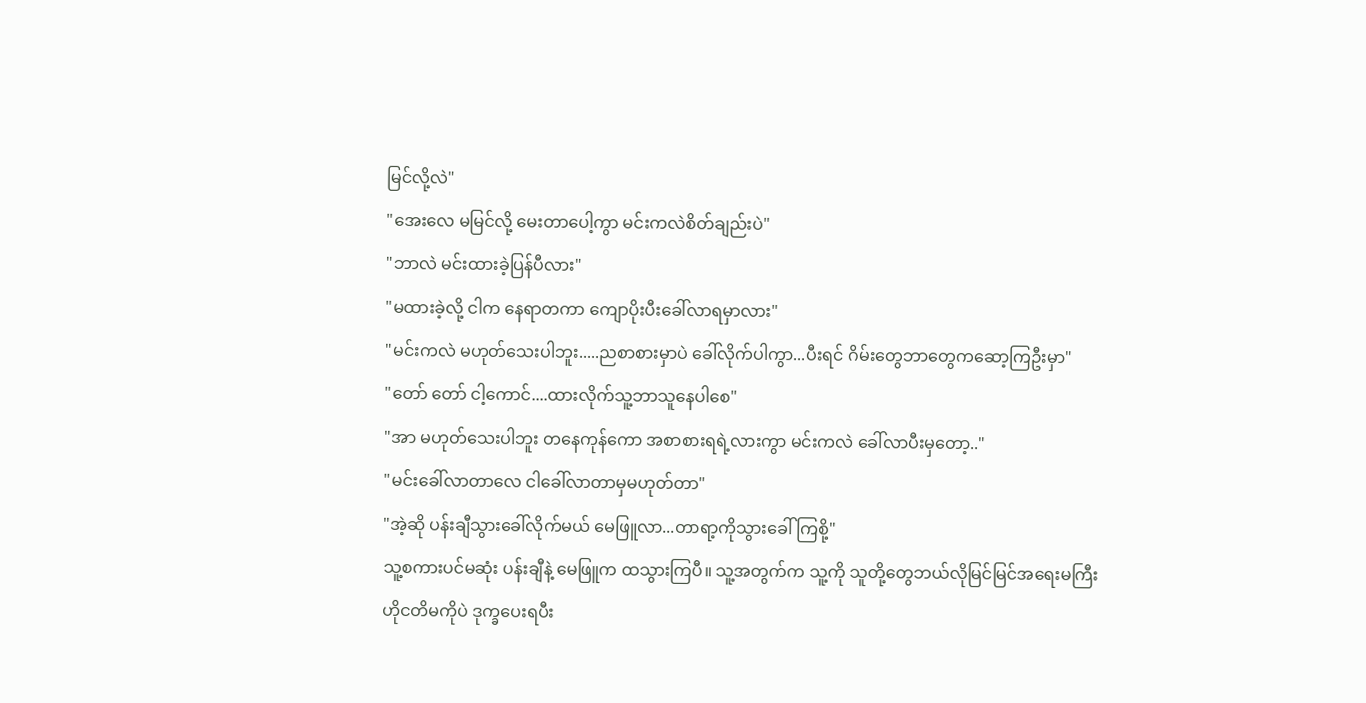မြင်လို့လဲ"
"အေးလေ မမြင်လို့ မေးတာပေါ့ကွာ မင်းကလဲစိတ်ချည်းပဲ"
"ဘာလဲ မင်းထားခဲ့ပြန်ပီလား"
"မထားခဲ့လို့ ငါက နေရာတကာ ကျောပိုးပီးခေါ်လာရမှာလား"
"မင်းကလဲ မဟုတ်သေးပါဘူး.....ညစာစားမှာပဲ ခေါ်လိုက်ပါကွာ...ပီးရင် ဂိမ်းတွေဘာတွေကဆော့ကြဦးမှာ"
"တော် တော် ငါ့ကောင်....ထားလိုက်သူ့ဘာသူနေပါစေ"
"အာ မဟုတ်သေးပါဘူး တနေကုန်ကော အစာစားရရဲ့လားကွာ မင်းကလဲ ခေါ်လာပီးမှတော့.."
"မင်းခေါ်လာတာလေ ငါခေါ်လာတာမှမဟုတ်တာ"
"အဲ့ဆို ပန်းချီသွားခေါ်လိုက်မယ် မေဖြူလာ...တာရာ့ကိုသွားခေါ်ကြစို့"
သူ့စကားပင်မဆုံး ပန်းချီနဲ့ မေဖြူက ထသွားကြပီ။ သူ့အတွက်က သူ့ကို သူတို့တွေဘယ်လိုမြင်မြင်အရေးမကြီး ဟိုငတိမကိုပဲ ဒုက္ခပေးရပီး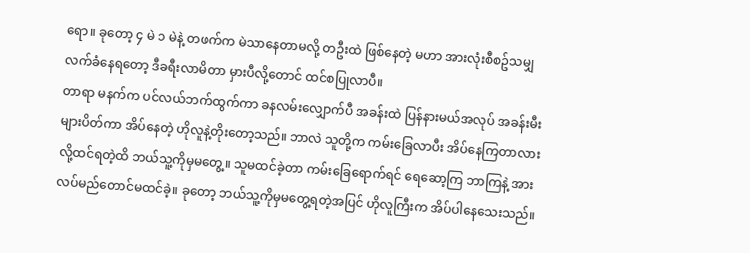ရော။ ခုတော့ ၄ မဲ ၁ မဲနဲ့ တဖက်က မဲသာနေတာမလို့ တဦးထဲ ဖြစ်နေတဲ့ မဟာ အားလုံးစီစဥ်သမျှလက်ခံနေရတော့ ဒီခရီးလာမိတာ မှားပီလို့တောင် ထင်စပြုလာပီ။
တာရာ မနက်က ပင်လယ်ဘက်ထွက်ကာ ခနလမ်းလျှောက်ပီ အခန်းထဲ ပြန်နားမယ်အလုပ် အခန်းမီးများပိတ်ကာ အိပ်နေတဲ့ ဟိုလူနဲ့တိုးတော့သည်။ ဘာလဲ သူတို့က ကမ်းခြေလာပီး အိပ်နေကြတာလားလို့ထင်ရတဲ့ထိ ဘယ်သူ့ကိုမှမတွေ့။ သူမထင်ခဲ့တာ ကမ်းခြေရောက်ရင် ရေဆော့ကြ ဘာကြနဲ့ အားလပ်မည်တောင်မထင်ခဲ့။ ခုတော့ ဘယ်သူ့ကိုမှမတွေ့ရတဲ့အပြင် ဟိုလူကြီးက အိပ်ပါနေသေးသည်။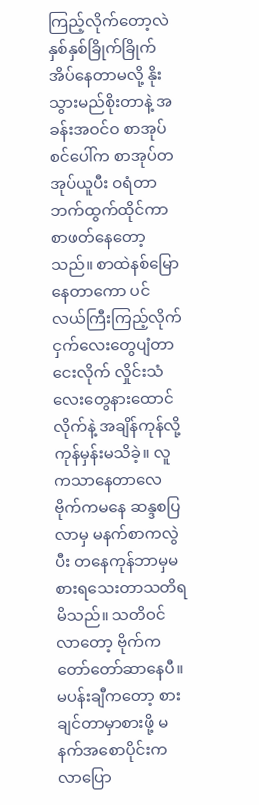ကြည့်လိုက်တော့လဲ နှစ်နှစ်ခြိုက်ခြိုက်အိပ်နေတာမလို့ နိုးသွားမည်စိုးတာနဲ့ အခန်းအဝင်ဝ စာအုပ်စင်ပေါ်က စာအုပ်တအုပ်ယူပီး ဝရံတာဘက်ထွက်ထိုင်ကာ စာဖတ်နေတော့သည်။ စာထဲနစ်မြောနေတာကော ပင်လယ်ကြီးကြည့်လိုက် ငှက်လေးတွေပျံတာငေးလိုက် လှိုင်းသံလေးတွေနားထောင်လိုက်နဲ့ အချိန်ကုန်လို့ ကုန်မှန်းမသိခဲ့။ လူကသာနေတာလေ ဗိုက်ကမနေ ဆန္ဒစပြလာမှ မနက်စာကလွဲပီး တနေကုန်ဘာမှမစားရသေးတာသတိရမိသည်။ သတိဝင်လာတော့ ဗိုက်ကတော်တော်ဆာနေပီ။ မပန်းချီကတော့ စားချင်တာမှာစားဖို့ မနက်အစောပိုင်းက လာပြော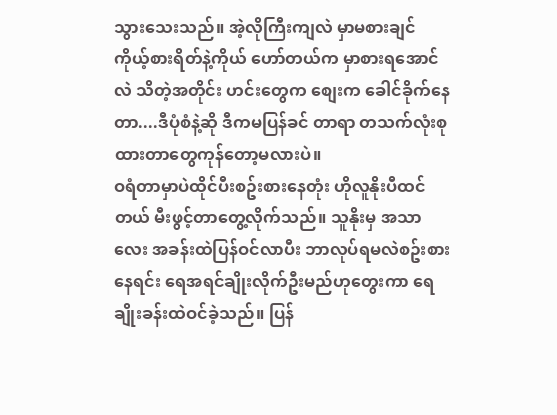သွားသေးသည်။ အဲ့လိုကြီးကျလဲ မှာမစားချင် ကိုယ့်စားရိတ်နဲ့ကိုယ် ဟော်တယ်က မှာစားရအောင်လဲ သိတဲ့အတိုင်း ဟင်းတွေက စျေးက ခေါင်ခိုက်နေတာ....ဒီပုံစံနဲ့ဆို ဒီကမပြန်ခင် တာရာ တသက်လုံးစုထားတာတွေကုန်တော့မလားပဲ။
ဝရံတာမှာပဲထိုင်ပီးစဥ်းစားနေတုံး ဟိုလူနိုးပီထင်တယ် မီးဖွင့်တာတွေ့လိုက်သည်။ သူနိုးမှ အသာလေး အခန်းထဲပြန်ဝင်လာပီး ဘာလုပ်ရမလဲစဥ်းစားနေရင်း ရေအရင်ချိုးလိုက်ဦးမည်ဟုတွေးကာ ရေချိုးခန်းထဲဝင်ခဲ့သည်။ ပြန်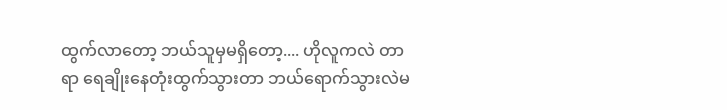ထွက်လာတော့ ဘယ်သူမှမရှိတော့.... ဟိုလူကလဲ တာရာ ရေချိုးနေတုံးထွက်သွားတာ ဘယ်ရောက်သွားလဲမ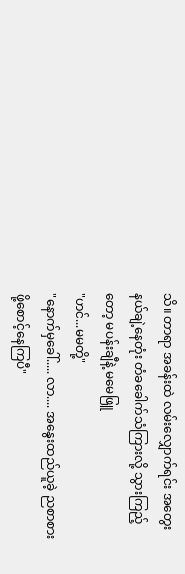သိ။ တာရာ အခန်းထဲ လမ်းလျှောက်ရင်း အတွေးနယ်ချဲ့နေတုံး တံခခေါက်သံကြားလို့ သွားကြည့်တော့ မပန်းချီနဲ့ မမေဖြူ
"ဟင်...မမတို့"
"နောက်မှခေါ်..... လာ.... အနွေးထည်ယူခဲ့ ညစာစားဖို့စောင့်နေကြပီ"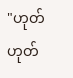"ဟုတ် ဟုတ်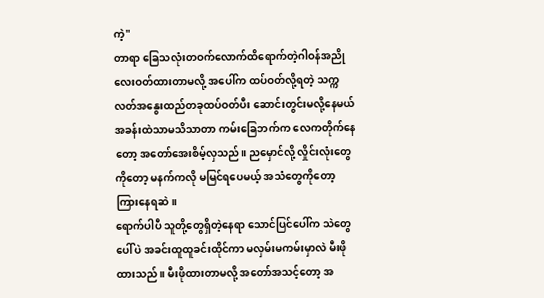ကဲ့"
တာရာ ခြေသလုံးတဝက်လောက်ထိရောက်တဲ့ဂါဝန်အညိုလေးဝတ်ထားတာမလို့ အပေါ်က ထပ်ဝတ်လို့ရတဲ့ သက္ကလတ်အနွေးထည်တခုထပ်ဝတ်ပီး ဆောင်းတွင်းမလို့နေမယ် အခန်းထဲသာမသိသာတာ ကမ်းခြေဘက်က လေကတိုက်နေတော့ အတော်အေးစိမ့်လှသည်။ ညမှောင်လို့ လှိုင်းလုံးတွေကိုတော့ မနက်ကလို မမြင်ရပေမယ့် အသံတွေကိုတော့ ကြားနေရဆဲ။
ရောက်ပါပီ သူတို့တွေရှိတဲ့နေရာ သောင်ပြင်ပေါ်က သဲတွေပေါ်ပဲ အခင်းထူထူခင်းထိုင်ကာ မလှမ်းမကမ်းမှာလဲ မီးဖိုထားသည်။ မီးဖိုထားတာမလို့ အတော်အသင့်တော့ အ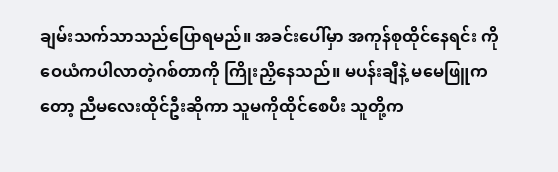ချမ်းသက်သာသည်ပြောရမည်။ အခင်းပေါ်မှာ အကုန်စုထိုင်နေရင်း ကိုဝေယံကပါလာတဲ့ဂစ်တာကို ကြိုးညှိနေသည်။ မပန်းချီနဲ့ မမေဖြူကတော့ ညီမလေးထိုင်ဦးဆိုကာ သူမကိုထိုင်စေပီး သူတို့က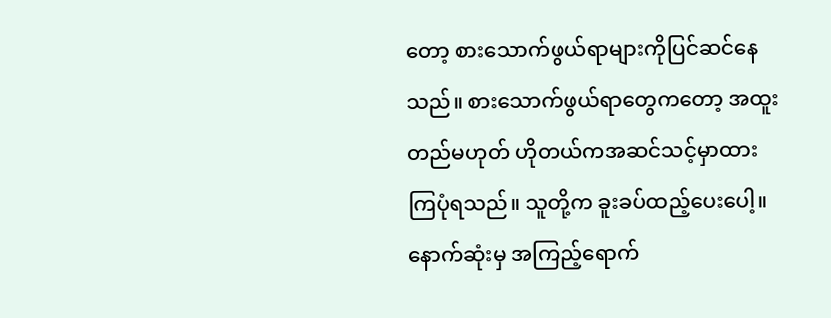တော့ စားသောက်ဖွယ်ရာများကိုပြင်ဆင်နေသည်။ စားသောက်ဖွယ်ရာတွေကတော့ အထူးတည်မဟုတ် ဟိုတယ်ကအဆင်သင့်မှာထားကြပုံရသည်။ သူတို့က ခူးခပ်ထည့်ပေးပေါ့။ နောက်ဆုံးမှ အကြည့်ရောက်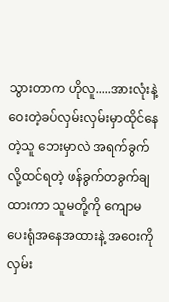သွားတာက ဟိုလူ.....အားလုံးနဲ့ဝေးတဲ့ခပ်လှမ်းလှမ်းမှာထိုင်နေတဲ့သူ ဘေးမှာလဲ အရက်ခွက်လို့ထင်ရတဲ့ ဖန်ခွက်တခွက်ချထားကာ သူမတို့ကို ကျောမပေးရုံအနေအထားနဲ့ အဝေးကိုလှမ်း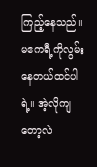ကြည့်နေသည်။ မဧကရီ့ကိုလွမ်းနေတယ်ထင်ပါရဲ့။ အဲ့လိုကျတော့လဲ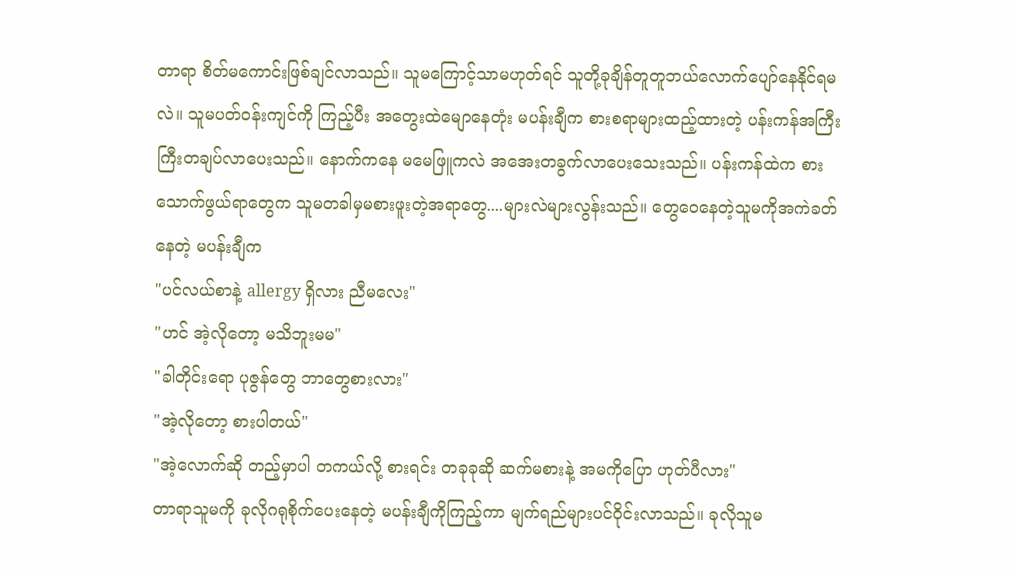တာရာ စိတ်မကောင်းဖြစ်ချင်လာသည်။ သူမကြောင့်သာမဟုတ်ရင် သူတို့ခုချိန်တူတူဘယ်လောက်ပျော်နေနိုင်ရမလဲ။ သူမပတ်ဝန်းကျင်ကို ကြည့်ပီး အတွေးထဲမျောနေတုံး မပန်းချီက စားစရာများထည့်ထားတဲ့ ပန်းကန်အကြီးကြီးတချပ်လာပေးသည်။ နောက်ကနေ မမေဖြူကလဲ အအေးတခွက်လာပေးသေးသည်။ ပန်းကန်ထဲက စားသောက်ဖွယ်ရာတွေက သူမတခါမှမစားဖူးတဲ့အရာတွေ....များလဲများလွန်းသည်။ တွေဝေနေတဲ့သူမကိုအကဲခတ်နေတဲ့ မပန်းချီက
"ပင်လယ်စာနဲ့ allergy ရှိလား ညီမလေး"
"ဟင် အဲ့လိုတော့ မသိဘူးမမ"
"ခါတိုင်းရော ပုဇွန်တွေ ဘာတွေစားလား"
"အဲ့လိုတော့ စားပါတယ်"
"အဲ့လောက်ဆို တည့်မှာပါ တကယ်လို့ စားရင်း တခုခုဆို ဆက်မစားနဲ့ အမကိုပြော ဟုတ်ပီလား"
တာရာသူမကို ခုလိုဂရုစိုက်ပေးနေတဲ့ မပန်းချီကိုကြည့်ကာ မျက်ရည်များပင်ဝိုင်းလာသည်။ ခုလိုသူမ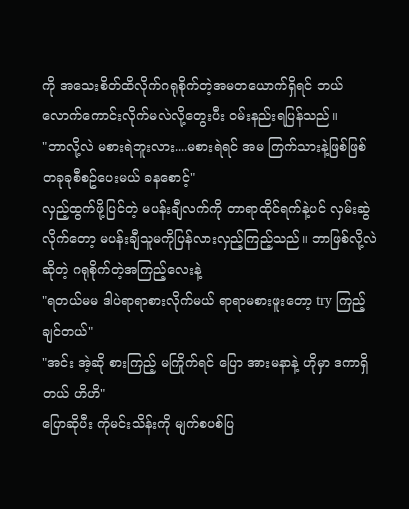ကို အသေးစိတ်ထိလိုက်ဂရုစိုက်တဲ့အမတယောက်ရှိရင် ဘယ်လောက်ကောင်းလိုက်မလဲလို့တွေးပီး ဝမ်းနည်းရပြန်သည်။
"ဘာလို့လဲ မစားရဲဘူးလား....မစားရဲရင် အမ ကြက်သားနဲ့ဖြစ်ဖြစ် တခုခုစီစဥ်ပေးမယ် ခနစောင့်"
လှည့်ထွက်ဖို့ပြင်တဲ့ မပန်းချီလက်ကို တာရာထိုင်ရက်နဲ့ပင် လှမ်းဆွဲလိုက်တော့ မပန်းချီသူမကိုပြန်လားလှည့်ကြည့်သည်။ ဘာဖြစ်လို့လဲဆိုတဲ့ ဂရုစိုက်တဲ့အကြည့်လေးနဲ့
"ရတယ်မမ ဒါပဲရာရာစားလိုက်မယ် ရာရာမစားဖူးတော့ try ကြည့်ချင်တယ်"
"အင်း အဲ့ဆို စားကြည့် မကြိုက်ရင် ပြော အားမနာနဲ့ ဟိုမှာ ဒကာရှိတယ် ဟိဟိ"
ပြောဆိုပီး ကိုမင်းသိန်းကို မျက်စပစ်ပြ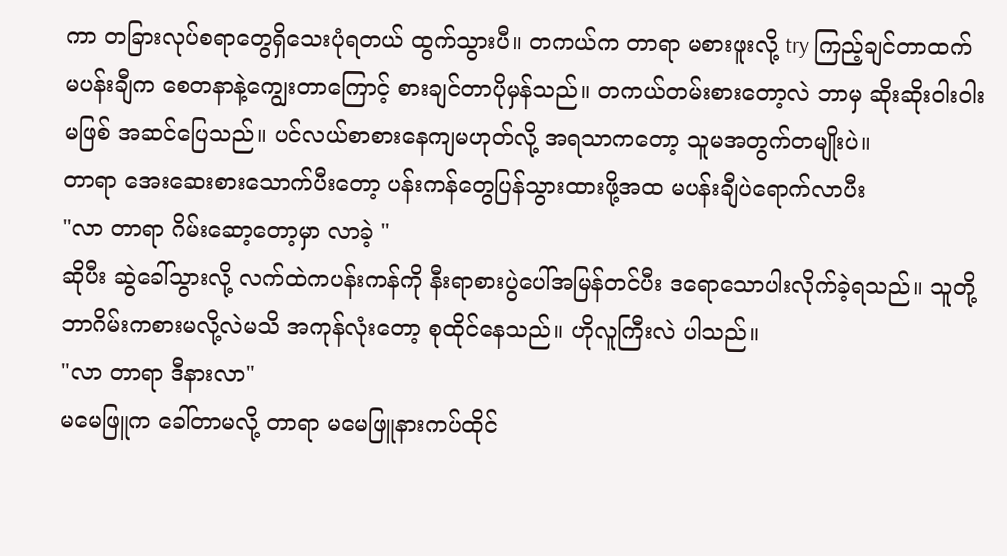ကာ တခြားလုပ်စရာတွေရှိသေးပုံရတယ် ထွက်သွားပီ။ တကယ်က တာရာ မစားဖူးလို့ try ကြည့်ချင်တာထက် မပန်းချီက စေတနာနဲ့ကျွေးတာကြောင့် စားချင်တာပိုမှန်သည်။ တကယ်တမ်းစားတော့လဲ ဘာမှ ဆိုးဆိုးဝါးဝါးမဖြစ် အဆင်ပြေသည်။ ပင်လယ်စာစားနေကျမဟုတ်လို့ အရသာကတော့ သူမအတွက်တမျိုးပဲ။
တာရာ အေးဆေးစားသောက်ပီးတော့ ပန်းကန်တွေပြန်သွားထားဖို့အထ မပန်းချီပဲရောက်လာပီး
"လာ တာရာ ဂိမ်းဆော့တော့မှာ လာခဲ့ "
ဆိုပီး ဆွဲခေါ်သွားလို့ လက်ထဲကပန်းကန်ကို နီးရာစားပွဲပေါ်အမြန်တင်ပီး ဒရောသောပါးလိုက်ခဲ့ရသည်။ သူတို့ဘာဂိမ်းကစားမလို့လဲမသိ အကုန်လုံးတော့ စုထိုင်နေသည်။ ဟိုလူကြီးလဲ ပါသည်။
"လာ တာရာ ဒီနားလာ"
မမေဖြူက ခေါ်တာမလို့ တာရာ မမေဖြူနားကပ်ထိုင်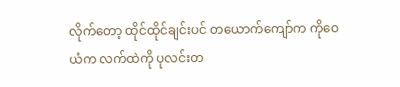လိုက်တော့ ထိုင်ထိုင်ချင်းပင် တယောက်ကျော်က ကိုဝေယံက လက်ထဲကို ပုလင်းတ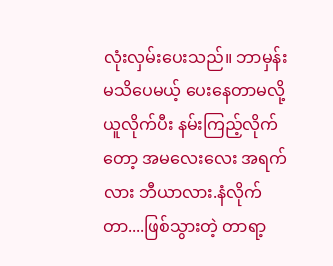လုံးလှမ်းပေးသည်။ ဘာမှန်းမသိပေမယ့် ပေးနေတာမလို့ယူလိုက်ပီး နမ်းကြည့်လိုက်တော့ အမလေးလေး အရက်လား ဘီယာလား.နံလိုက်တာ....ဖြစ်သွားတဲ့ တာရာ့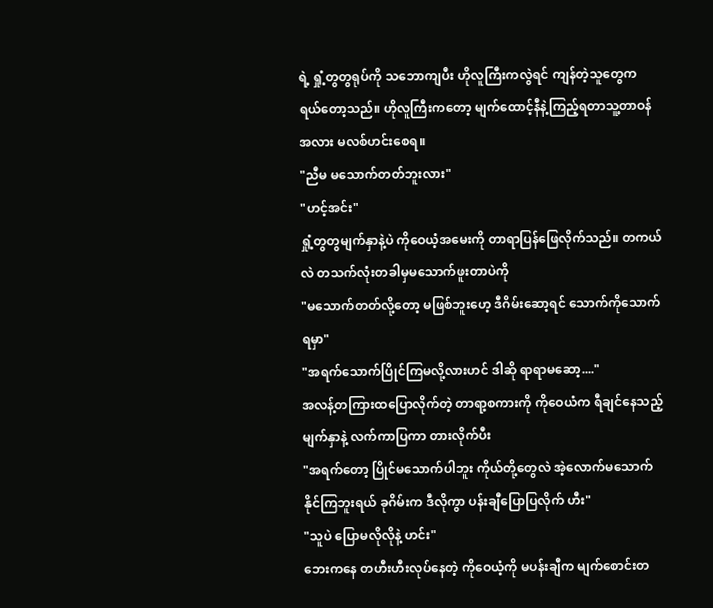ရဲ့ ရှုံ့တွတွရုပ်ကို သဘောကျပီး ဟိုလူကြီးကလွဲရင် ကျန်တဲ့သူတွေက ရယ်တော့သည်။ ဟိုလူကြီးကတော့ မျက်ထောင့်နီနဲ့ကြည့်ရတာသူ့တာဝန်အလား မလစ်ဟင်းစေရ။
"ညီမ မသောက်တတ်ဘူးလား"
"ဟင့်အင်း"
ရှုံ့တွတွမျက်နှာနဲ့ပဲ ကိုဝေယံ့အမေးကို တာရာပြန်ဖြေလိုက်သည်။ တကယ်လဲ တသက်လုံးတခါမှမသောက်ဖူးတာပဲကို
"မသောက်တတ်လို့တော့ မဖြစ်ဘူးဟေ့ ဒီဂိမ်းဆော့ရင် သောက်ကိုသောက်ရမှာ"
"အရက်သောက်ပြိုင်ကြမလို့လားဟင် ဒါဆို ရာရာမဆော့...."
အလန့်တကြားထပြောလိုက်တဲ့ တာရာ့စကားကို ကိုဝေယံက ရီချင်နေသည့်မျက်နှာနဲ့ လက်ကာပြကာ တားလိုက်ပီး
"အရက်တော့ ပြိုင်မသောက်ပါဘူး ကိုယ်တို့တွေလဲ အဲ့လောက်မသောက်နိုင်ကြဘူးရယ် ခုဂိမ်းက ဒီလိုကွာ ပန်းချီပြောပြလိုက် ဟီး"
"သူပဲ ပြောမလိုလိုနဲ့ ဟင်း"
ဘေးကနေ တဟီးဟီးလုပ်နေတဲ့ ကိုဝေယံ့ကို မပန်းချီက မျက်စောင်းတ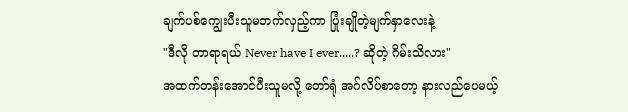ချက်ပစ်ကျွေးပီးသူမဘက်လှည့်ကာ ပြုံးချိုတဲ့မျက်နှာလေးနဲ့
"ဒီလို တာရာရယ် Never have I ever.....? ဆိုတဲ့ ဂိမ်းသိလား"
အထက်တန်းအောင်ပီးသူမလို့ တော်ရုံ အဂ်လိပ်စာတော့ နားလည်ပေမယ့်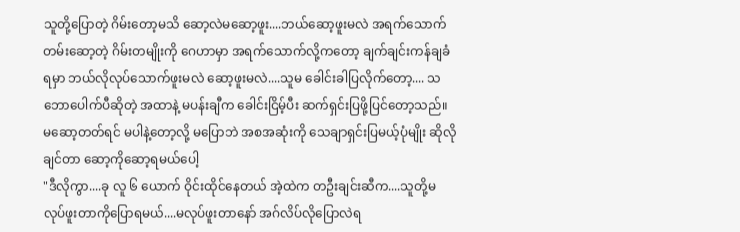သူတို့ပြောတဲ့ ဂိမ်းတော့မသိ ဆော့လဲမဆော့ဖူး....ဘယ်ဆော့ဖူးမလဲ အရက်သောက်တမ်းဆော့တဲ့ ဂိမ်းတမျိုးကို ဂေဟာမှာ အရက်သောက်လို့ကတော့ ချက်ချင်းကန်ချခံရမှာ ဘယ်လိုလုပ်သောက်ဖူးမလဲ ဆော့ဖူးမလဲ....သူမ ခေါင်းခါပြလိုက်တော့.... သဘောပေါက်ပီဆိုတဲ့ အထာနဲ့ မပန်းချီက ခေါင်းငြိမ့်ပီး ဆက်ရှင်းပြဖို့ပြင်တော့သည်။ မဆော့တတ်ရင် မပါနဲ့တော့လို့ မပြောဘဲ အစအဆုံးကို သေချာရှင်းပြမယ့်ပုံမျိုး ဆိုလိုချင်တာ ဆော့ကိုဆော့ရမယ်ပေါ့
"ဒီလိုကွာ....ခု လူ ၆ ယောက် ဝိုင်းထိုင်နေတယ် အဲ့ထဲက တဦးချင်းဆီက....သူတို့မလုပ်ဖူးတာကိုပြောရမယ်....မလုပ်ဖူးတာနော် အဂ်လိပ်လိုပြောလဲရ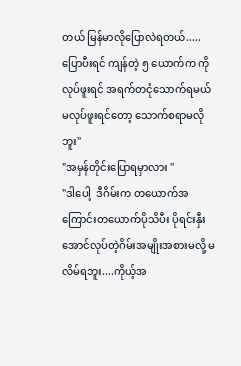တယ် မြန်မာလိုပြောလဲရတယ်.....ပြောပီးရင် ကျန်တဲ့ ၅ ယောက်က ကိုလုပ်ဖူးရင် အရက်တငုံသောက်ရမယ် မလုပ်ဖူးရင်တော့ သောက်စရာမလိုဘူး"
"အမှန်တိုင်းပြောရမှာလား "
"ဒါပေါ့  ဒီဂိမ်းက တယောက်အကြောင်းတယောက်ပိုသိပီး ပိုရင်းနှီးအောင်လုပ်တဲ့ဂိမ်းအမျိုးအစားမလို့ မလိမ်ရဘူး....ကိုယ့်အ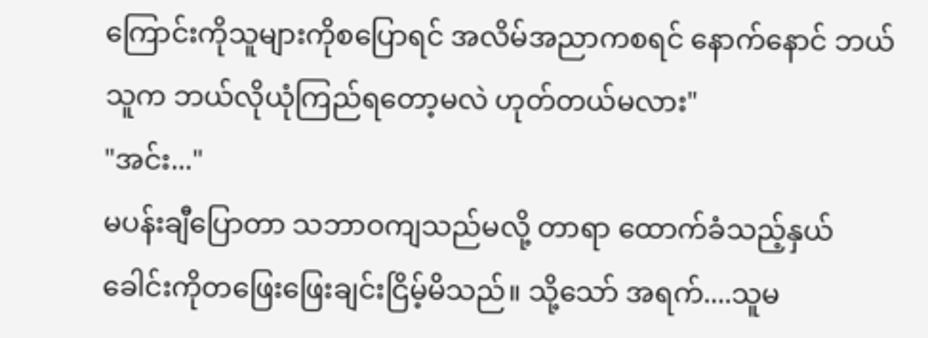ကြောင်းကိုသူများကိုစပြောရင် အလိမ်အညာကစရင် နောက်နောင် ဘယ်သူက ဘယ်လိုယုံကြည်ရတော့မလဲ ဟုတ်တယ်မလား"
"အင်း..."
မပန်းချီပြောတာ သဘာဝကျသည်မလို့ တာရာ ထောက်ခံသည့်နှယ် ခေါင်းကိုတဖြေးဖြေးချင်းငြိမ့်မိသည်။ သို့သော် အရက်....သူမ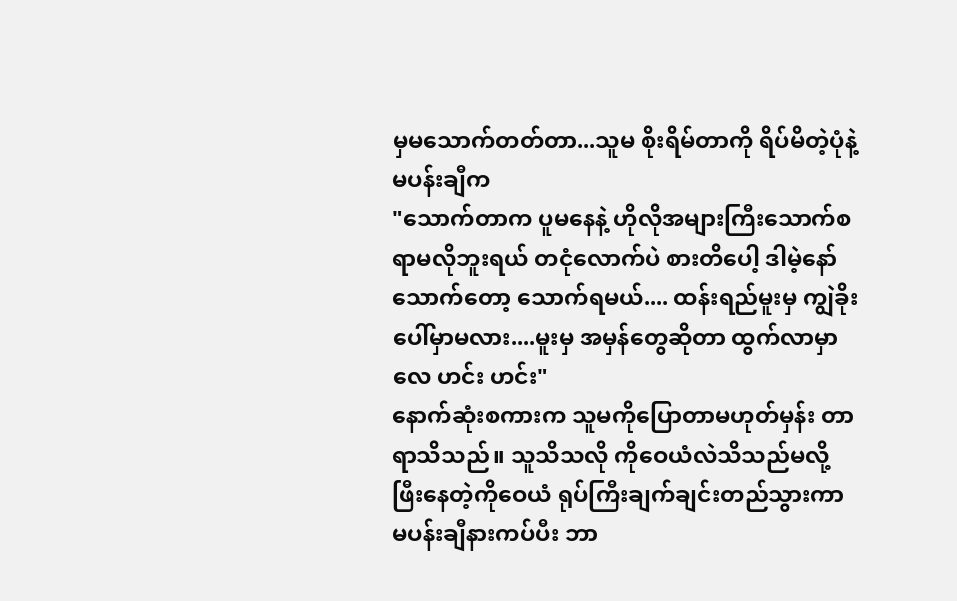မှမသောက်တတ်တာ...သူမ စိုးရိမ်တာကို ရိပ်မိတဲ့ပုံနဲ့ မပန်းချီက
"သောက်တာက ပူမနေနဲ့ ဟိုလိုအများကြီးသောက်စရာမလိုဘူးရယ် တငုံလောက်ပဲ စားတိပေါ့ ဒါမဲ့နော် သောက်တော့ သောက်ရမယ်.... ထန်းရည်မူးမှ ကျွဲခိုးပေါ်မှာမလား....မူးမှ အမှန်တွေဆိုတာ ထွက်လာမှာလေ ဟင်း ဟင်း"
နောက်ဆုံးစကားက သူမကိုပြောတာမဟုတ်မှန်း တာရာသိသည်။ သူသိသလို ကိုဝေယံလဲသိသည်မလို့ ဖြီးနေတဲ့ကိုဝေယံ ရုပ်ကြီးချက်ချင်းတည်သွားကာ မပန်းချီနားကပ်ပီး ဘာ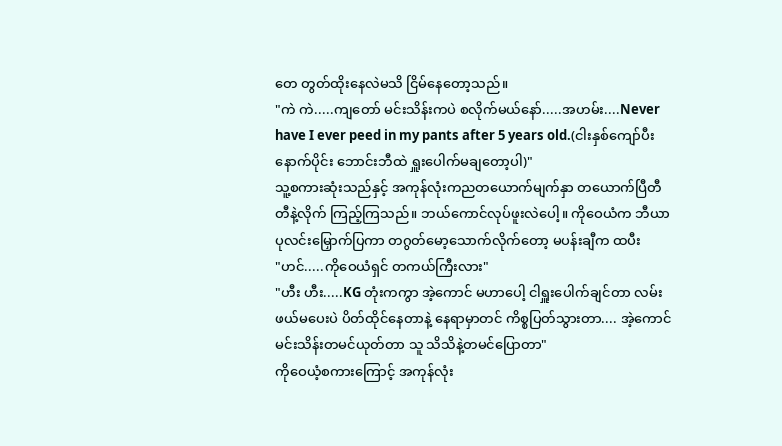တေ တွတ်ထိုးနေလဲမသိ ငြိမ်နေတော့သည်။
"ကဲ ကဲ.....ကျတော် မင်းသိန်းကပဲ စလိုက်မယ်နော်.....အဟမ်း....Never have I ever peed in my pants after 5 years old.(ငါးနှစ်ကျော်ပီးနောက်ပိုင်း ဘောင်းဘီထဲ ရှူးပေါက်မချတော့ပါ)"
သူ့စကားဆုံးသည်နှင့် အကုန်လုံးကညတယောက်မျက်နှာ တယောက်ပြီတီတီနဲ့လိုက် ကြည့်ကြသည်။ ဘယ်ကောင်လုပ်ဖူးလဲပေါ့။ ကိုဝေယံက ဘီယာပုလင်းမြှောက်ပြကာ တဂွတ်မော့သောက်လိုက်တော့ မပန်းချီက ထပီး
"ဟင်.....ကိုဝေယံရှင် တကယ်ကြီးလား"
"ဟီး ဟီး.....KG တုံးကကွာ အဲ့ကောင် မဟာပေါ့ ငါရှူးပေါက်ချင်တာ လမ်းဖယ်မပေးပဲ ပိတ်ထိုင်နေတာနဲ့ နေရာမှာတင် ကိစ္စပြတ်သွားတာ.... အဲ့ကောင်မင်းသိန်းတမင်ယုတ်တာ သူ သိသိနဲ့တမင်ပြောတာ"
ကိုဝေယံ့စကားကြောင့် အကုန်လုံး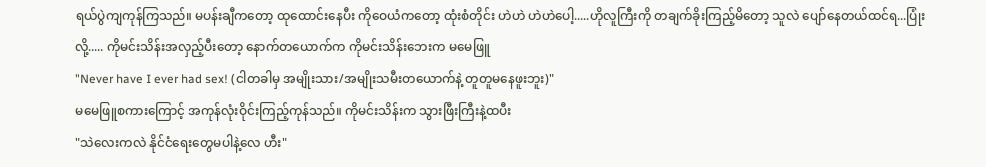ရယ်ပွဲကျကုန်ကြသည်။ မပန်းချီကတော့ ထုထောင်းနေပီး ကိုဝေယံကတော့ ထုံးစံတိုင်း ဟဲဟဲ ဟဲဟဲပေါ့.....ဟိုလူကြီးကို တချက်ခိုးကြည့်မိတော့ သူလဲ ပျော်နေတယ်ထင်ရ...ပြုံးလို့..... ကိုမင်းသိန်းအလှည့်ပီးတော့ နောက်တယောက်က ကိုမင်းသိန်းဘေးက မမေဖြူ
"Never have I ever had sex! (ငါတခါမှ အမျိုးသား/အမျိုးသမီးတယောက်နဲ့ တူတူမနေဖူးဘူး)"
မမေဖြူစကားကြောင့် အကုန်လုံးဝိုင်းကြည့်ကုန်သည်။ ကိုမင်းသိန်းက သွားဖြီးကြီးနဲ့ထပီး
"သဲလေးကလဲ နိုင်ငံရေးတွေမပါနဲ့လေ ဟီး"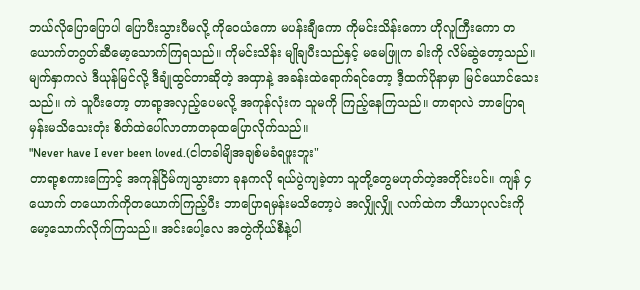ဘယ်လိုပြောပြောပါ ပြောပီးသွားပီမလို့ ကိုဝေယံကော မပန်းချီကော ကိုမင်းသိန်းကော ဟိုလူကြီးကော တယောက်တဂွတ်ဆီမော့သောက်ကြရသည်။ ကိုမင်းသိန်း မျိုချပီးသည်နှင့် မမေဖြူက ခါးကို လိမ်ဆွဲတော့သည်။ မျက်နှာကလဲ ဒီယုန်မြင်လို့ ဒီချုံထွင်တာဆိုတဲ့ အထှာနဲ့ အခန်းထဲရောက်ရင်တော့ ဒီ့ထက်ပိုနာမှာ မြင်ယောင်သေးသည်။ ကဲ သူပီးတော့ တာရာ့အလှည့်ပေမလို့ အကုန်လုံးက သူမကို ကြည့်နေကြသည်။ တာရာလဲ ဘာပြောရမှန်းမသိသေးတုံး စိတ်ထဲပေါ်လာတာတခုထပြောလိုက်သည်။
"Never have I ever been loved.(ငါတခါမျိအချစ်မခံရဖူးဘူး"
တာရာ့စကားကြောင့် အကုန်ငြိမ်ကျသွားတာ ခုနကလို ရယ်ပွဲကျခဲ့တာ သူတို့တွေမဟုတ်တဲ့အတိုင်းပင်။ ကျန် ၄ ယောက် တယောက်ကိုတယောက်ကြည့်ပီး ဘာပြောရမှန်းမသိတော့ပဲ အလျှိုလျှို လက်ထဲက ဘီယာပုလင်းကို မော့သောက်လိုက်ကြသည်။ အင်းပေါ့လေ အတွဲကိုယ်စီနဲ့ပါ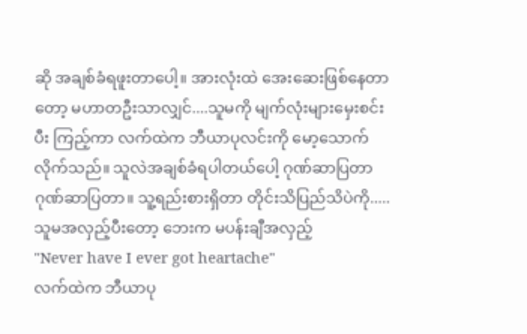ဆို အချစ်ခံရဖူးတာပေါ့။ အားလုံးထဲ အေးဆေးဖြစ်နေတာတော့ မဟာတဦးသာလျှင်....သူမကို မျက်လုံးများမှေးစင်းပီး ကြည့်ကာ လက်ထဲက ဘီယာပုလင်းကို မော့သောက်လိုက်သည်။ သူလဲအချစ်ခံရပါတယ်ပေါ့ ဂုဏ်ဆာပြတာ ဂုဏ်ဆာပြတာ။ သူ့ရည်းစားရှိတာ တိုင်းသိပြည်သိပဲကို.....သူမအလှည့်ပီးတော့ ဘေးက မပန်းချီအလှည့်
"Never have I ever got heartache"
လက်ထဲက ဘီယာပု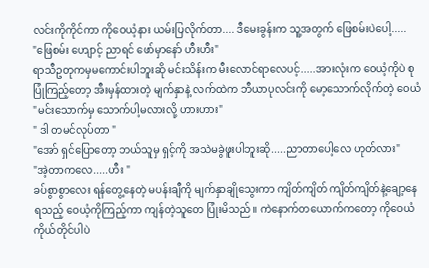လင်းကိုကိုင်ကာ ကိုဝေယံ့နား ယမ်းပြလိုက်တာ.... ဒီမေးခွန်းက သူ့အတွက် ဖြေစမ်းပဲပေါ့.....
"ဖြေစမ်း ဟျောင့် ညာရင် ဖော်မှာနော် ဟီးဟီး"
ရာသီဥတုကမှမကောင်းပါဘူးဆို မင်းသိန်းက မီးလောင်ရာလေပင့်.....အားလုံးက ဝေယံ့ကိုပဲ စုပြုံကြည့်တော့ အီးမှန်ထားတဲ့ မျက်နှာနဲ့ လက်ထဲက ဘီယာပုလင်းကို မော့သောက်လိုက်တဲ့ ဝေယံ
"မင်းသောက်မှ သောက်ပါ့မလားလို့ ဟားဟား"
" ဒါ တမင်လုပ်တာ "
"အော် ရှင်ပြောတော့ ဘယ်သူမှ ရှင့်ကို အသဲမခွဲဖူးပါဘူးဆို.....ညာတာပေါ့လေ ဟုတ်လား"
"အဲ့တာကလေ.....ဟီး "
ခပ်စွာစွာလေး ရန်တွေ့နေတဲ့ မပန်းချီကို မျက်နှာချိုသွေးကာ ကျိတ်ကျိတ် ကျိတ်ကျိတ်နဲ့ချော့နေရသည့် ဝေယံ့ကိုကြည့်ကာ ကျန်တဲ့သူတေ ပြုံးမိသည်။ ကဲနောက်တယောက်ကတော့ ကိုဝေယံကိုယ်တိုင်ပါပဲ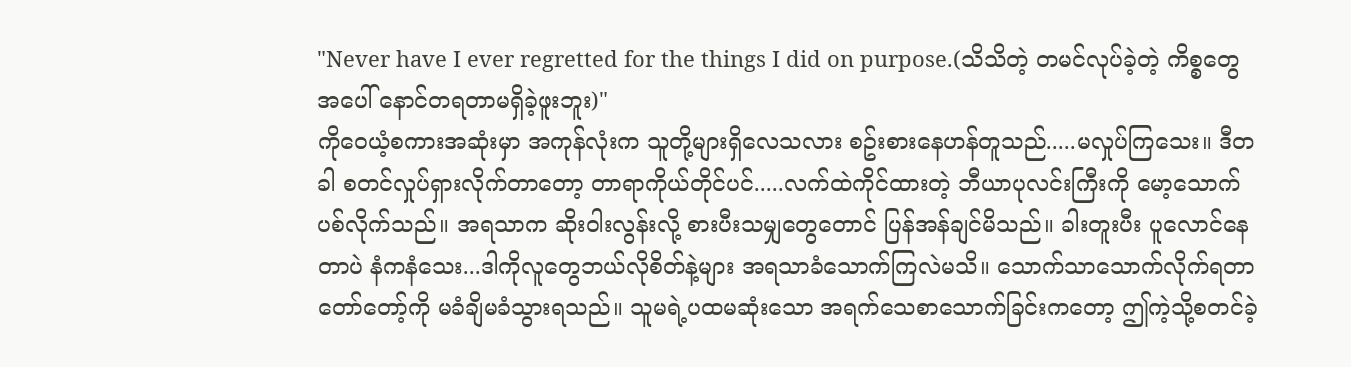"Never have I ever regretted for the things I did on purpose.(သိသိတဲ့ တမင်လုပ်ခဲ့တဲ့ ကိစ္စတွေအပေါ် နောင်တရတာမရှိခဲ့ဖူးဘူး)"
ကိုဝေယံ့စကားအဆုံးမှာ အကုန်လုံးက သူတို့များရှိလေသလား စဥ်းစားနေဟန်တူသည်.....မလှုပ်ကြသေး။ ဒီတခါ စတင်လှုပ်ရှားလိုက်တာတော့ တာရာကိုယ်တိုင်ပင်.....လက်ထဲကိုင်ထားတဲ့ ဘီယာပုလင်းကြီးကို မော့သောက်ပစ်လိုက်သည်။ အရသာက ဆိုးဝါးလွန်းလို့ စားပီးသမျှတွေတောင် ပြန်အန်ချင်မိသည်။ ခါးတူးပီး ပူလောင်နေတာပဲ နံကနံသေး...ဒါကိုလူတွေဘယ်လိုစိတ်နဲ့များ အရသာခံသောက်ကြလဲမသိ။ သောက်သာသောက်လိုက်ရတာ တော်တော့်ကို မခံချိမခံသွားရသည်။ သူမရဲ့ပထမဆုံးသော အရက်သေစာသောက်ခြင်းကတော့ ဤကဲ့သို့စတင်ခဲ့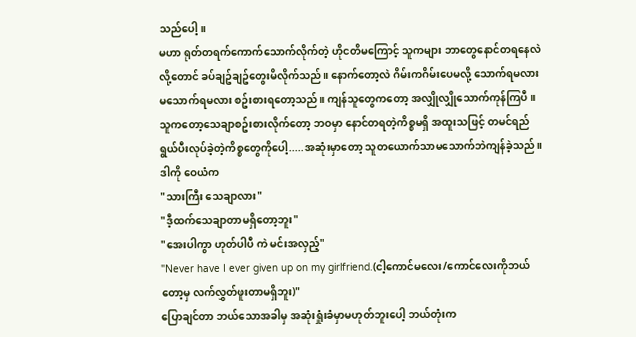သည်ပေါ့။
မဟာ ရုတ်တရက်ကောက်သောက်လိုက်တဲ့ ဟိုငတိမကြောင့် သူကများ ဘာတွေနောင်တရနေလဲလို့တောင် ခပ်ချဥ်ချဥ်တွေးမိလိုက်သည်။ နောက်တော့လဲ ဂိမ်းကဂိမ်းပေမလို့ သောက်ရမလား မသောက်ရမလား စဥ်းစားရတော့သည်။ ကျန်သူတွေကတော့ အလျှိုလျှိုသောက်ကုန်ကြပီ။ သူကတော့သေချာစဥ်းစားလိုက်တော့ ဘဝမှာ နောင်တရတဲ့ကိစ္စမရှိ အထူးသဖြင့် တမင်ရည်ရွယ်ပီးလုပ်ခဲ့တဲ့ကိစ္စတွေကိုပေါ့.....အဆုံးမှာတော့ သူတယောက်သာမသောက်ဘဲကျန်ခဲ့သည်။ ဒါကို ဝေယံက
"သားကြီး သေချာလား"
"ဒီ့ထက်သေချာတာမရှိတော့ဘူး"
"အေးပါကွာ ဟုတ်ပါပီ ကဲ မင်းအလှည့်"
"Never have I ever given up on my girlfriend.(ငါ့ကောင်မလေး/ကောင်လေးကိုဘယ်တော့မှ လက်လွှတ်ဖူးတာမရှိဘူး)"
ပြောချင်တာ ဘယ်သောအခါမှ အဆုံးရှုံးခံမှာမဟုတ်ဘူးပေါ့ ဘယ်တုံးက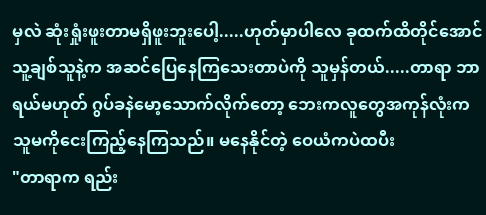မှလဲ ဆုံးရှုံးဖူးတာမရှိဖူးဘူးပေါ့.....ဟုတ်မှာပါလေ ခုထက်ထိတိုင်အောင် သူ့ချစ်သူနဲ့က အဆင်ပြေနေကြသေးတာပဲကို သူမှန်တယ်.....တာရာ ဘာရယ်မဟုတ် ဂွပ်ခနဲမော့သောက်လိုက်တော့ ဘေးကလူတွေအကုန်လုံးက သူမကိုငေးကြည့်နေကြသည်။ မနေနိုင်တဲ့ ဝေယံကပဲထပီး
"တာရာက ရည်း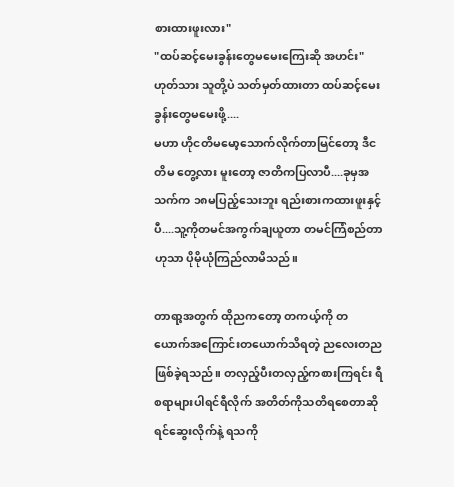စားထားဖူးလား"
"ထပ်ဆင့်မေးခွန်းတွေမမေးကြေးဆို အဟင်း"
ဟုတ်သား သူတို့ပဲ သတ်မှတ်ထားတာ ထပ်ဆင့်မေးခွန်းတွေမမေးဖို့....
မဟာ ဟိုငတိမမော့သောက်လိုက်တာမြင်တော့ ဒီငတိမ တွေ့လား မူးတော့ ဇာတိကပြလာပီ....ခုမှအသက်က ၁၈မပြည့်သေးဘူး ရည်းစားကထားဖူးနှင့်ပီ....သူ့ကိုတမင်အကွက်ချယူတာ တမင်ကြံစည်တာဟုသာ ပိုမိုယုံကြည်လာမိသည်။

တာရာ့အတွက် ထိုညကတော့ တကယ့်ကို တယောက်အကြောင်းတယောက်သိရတဲ့ ညလေးတညဖြစ်ခဲ့ရသည်။ တလှည့်ပီးတလှည့်ကစားကြရင်း ရီစရာများပါရင်ရီလိုက် အတိတ်ကိုသတိရစေတာဆိုရင်ဆွေးလိုက်နဲ့ ရသကို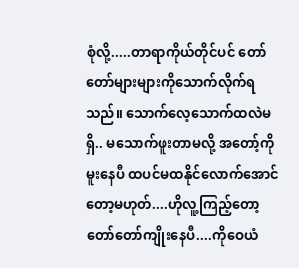စုံလို့.....တာရာကိုယ်တိုင်ပင် တော်တော်များများကိုသောက်လိုက်ရသည်။ သောက်လေ့သောက်ထလဲမရှိ.. မသောက်ဖူးတာမလို့ အတော့်ကိုမူးနေပီ ထပင်မထနိုင်လောက်အောင်တော့မဟုတ်....ဟိုလူ့ကြည့်တော့ တော်တော်ကျိုးနေပီ....ကိုဝေယံ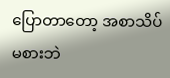ပြောတာတော့ အစာသိပ်မစားဘဲ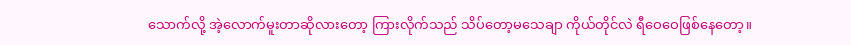သောက်လို့ အဲ့လောက်မူးတာဆိုလားတော့ ကြားလိုက်သည် သိပ်တော့မသေချာ ကိုယ်တိုင်လဲ ရီဝေဝေဖြစ်နေတော့။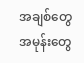အချစ်တွေအမုန်းတွေ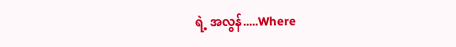ရဲ့ အလွန်.....Where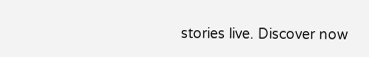stories live. Discover now